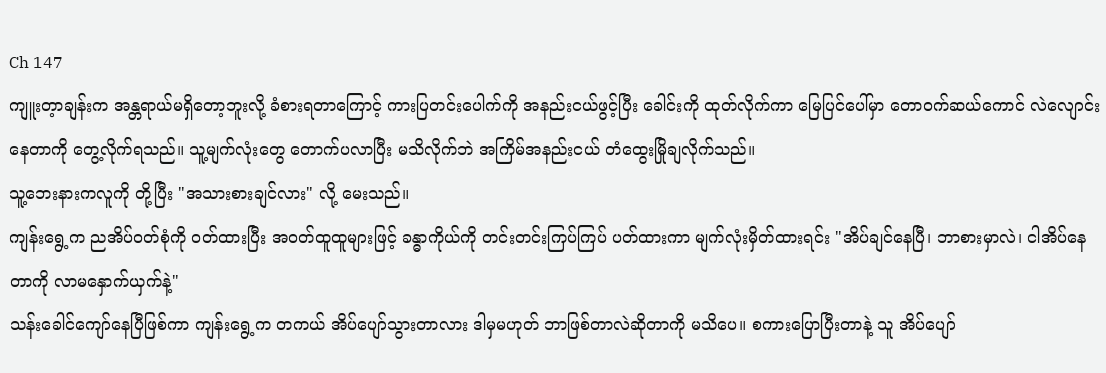Ch 147
ကျူးတ့ာချန်းက အန္တရာယ်မရှိတော့ဘူးလို့ ခံစားရတာကြောင့် ကားပြတင်းပေါက်ကို အနည်းငယ်ဖွင့်ပြီး ခေါင်းကို ထုတ်လိုက်ကာ မြေပြင်ပေါ်မှာ တောဝက်ဆယ်ကောင် လဲလျောင်းနေတာကို တွေ့လိုက်ရသည်။ သူ့မျက်လုံးတွေ တောက်ပလာပြီး မသိလိုက်ဘဲ အကြိမ်အနည်းငယ် တံထွေးမြိုချလိုက်သည်။
သူ့ဘေးနားကလူကို တို့ပြီး "အသားစားချင်လား" လို့ မေးသည်။
ကျန်းရွေ့က ညအိပ်ဝတ်စုံကို ၀တ်ထားပြီး အဝတ်ထူထူများဖြင့် ခန္ဓာကိုယ်ကို တင်းတင်းကြပ်ကြပ် ပတ်ထားကာ မျက်လုံးမှိတ်ထားရင်း "အိပ်ချင်နေပြီ၊ ဘာစားမှာလဲ၊ ငါအိပ်နေတာကို လာမနှောက်ယှက်နဲ့"
သန်းခေါင်ကျော်နေပြီဖြစ်ကာ ကျန်းရွေ့က တကယ် အိပ်ပျော်သွားတာလား ဒါမှမဟုတ် ဘာဖြစ်တာလဲဆိုတာကို မသိပေ။ စကားပြောပြီးတာနဲ့ သူ အိပ်ပျော်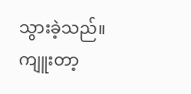သွားခဲ့သည်။
ကျူးတာ့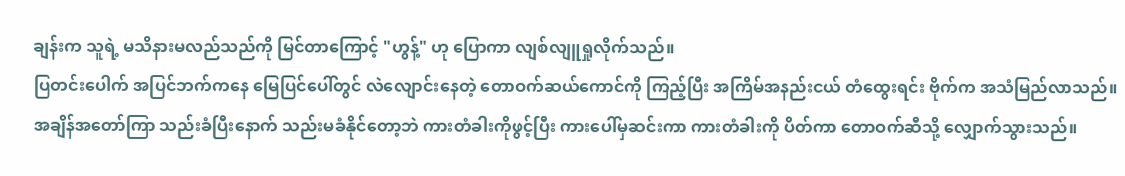ချန်းက သူရဲ့ မသိနားမလည်သည်ကို မြင်တာကြောင့် "ဟွန့်" ဟု ပြောကာ လျစ်လျူရှုလိုက်သည်။
ပြတင်းပေါက် အပြင်ဘက်ကနေ မြေပြင်ပေါ်တွင် လဲလျောင်းနေတဲ့ တောဝက်ဆယ်ကောင်ကို ကြည့်ပြီး အကြိမ်အနည်းငယ် တံထွေးရင်း ဗိုက်က အသံမြည်လာသည်။
အချိန်အတော်ကြာ သည်းခံပြီးနောက် သည်းမခံနိုင်တော့ဘဲ ကားတံခါးကိုဖွင့်ပြီး ကားပေါ်မှဆင်းကာ ကားတံခါးကို ပိတ်ကာ တောဝက်ဆီသို့ လျှောက်သွားသည်။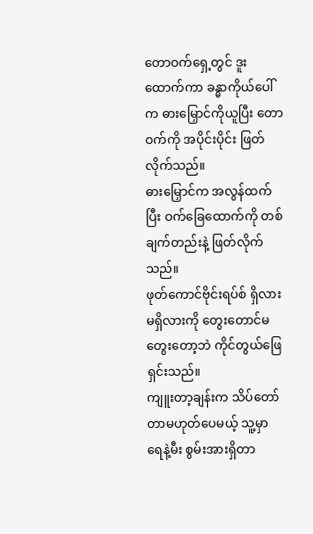တောဝက်ရှေ့တွင် ဒူးထောက်ကာ ခန္ဓာကိုယ်ပေါ်က ဓားမြှောင်ကိုယူပြီး တောဝက်ကို အပိုင်းပိုင်း ဖြတ်လိုက်သည်။
ဓားမြှောင်က အလွန်ထက်ပြီး ဝက်ခြေထောက်ကို တစ်ချက်တည်းနဲ့ ဖြတ်လိုက်သည်။
ဖုတ်ကောင်ဗိုင်းရပ်စ် ရှိလား မရှိလားကို တွေးတောင်မတွေးတော့ဘဲ ကိုင်တွယ်ဖြေရှင်းသည်။
ကျူးတာ့ချန်းက သိပ်တော်တာမဟုတ်ပေမယ့် သူ့မှာ ရေနဲ့မီး စွမ်းအားရှိတာ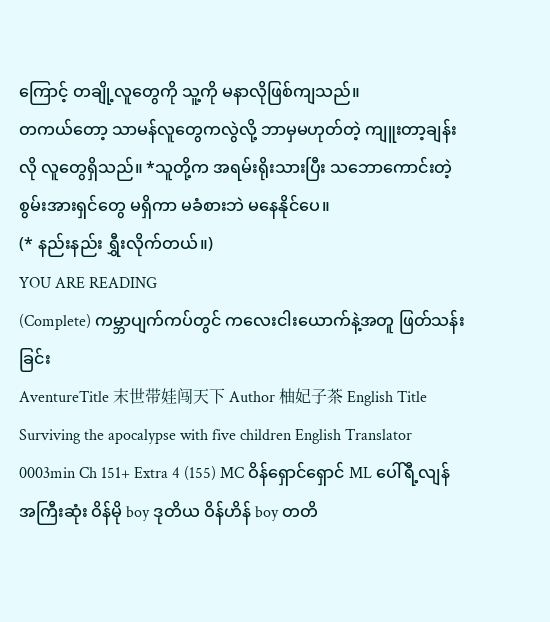ကြောင့် တချို့လူတွေကို သူ့ကို မနာလိုဖြစ်ကျသည်။
တကယ်တော့ သာမန်လူတွေကလွဲလို့ ဘာမှမဟုတ်တဲ့ ကျူးတာ့ချန်းလို လူတွေရှိသည်။ *သူတို့က အရမ်းရိုးသားပြီး သဘောကောင်းတဲ့ စွမ်းအားရှင်တွေ မရှိကာ မခံစားဘဲ မနေနိုင်ပေ။
(* နည်းနည်း ရွှီးလိုက်တယ်။)
YOU ARE READING
(Complete) ကမ္ဘာပျက်ကပ်တွင် ကလေးငါးယောက်နဲ့အတူ ဖြတ်သန်းခြင်း
AventureTitle 末世带娃闯天下 Author 柚妃子茶 English Title Surviving the apocalypse with five children English Translator 0003min Ch 151+ Extra 4 (155) MC ဝိန်ရှောင်ရှောင် ML ပေါ်ရီ့လျန် အကြီးဆုံး ဝိန်မို boy ဒုတိယ ဝိန်ဟိန် boy တတိ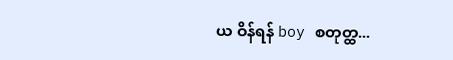ယ ဝိန်ရန် boy စတုတ္ထ...